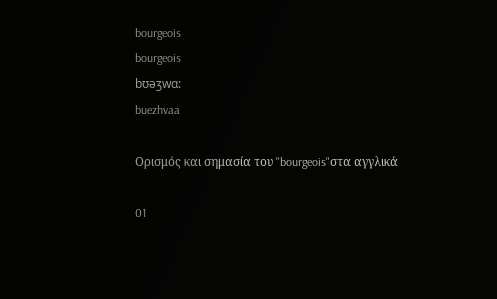bourgeois
bourgeois
bʊəʒwɑ:
buezhvaa

Ορισμός και σημασία του "bourgeois"στα αγγλικά

01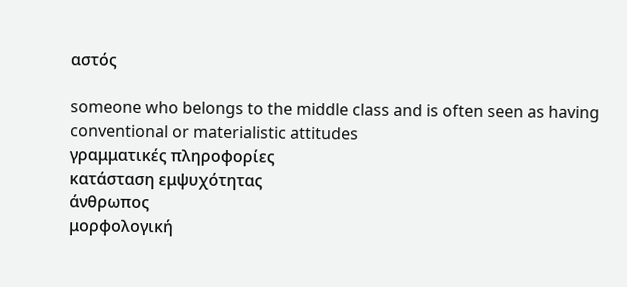αστός

someone who belongs to the middle class and is often seen as having conventional or materialistic attitudes
γραμματικές πληροφορίες
κατάσταση εμψυχότητας
άνθρωπος
μορφολογική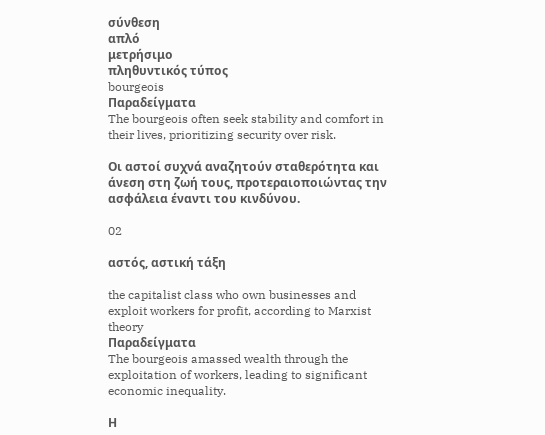σύνθεση
απλό
μετρήσιμο
πληθυντικός τύπος
bourgeois
Παραδείγματα
The bourgeois often seek stability and comfort in their lives, prioritizing security over risk.

Οι αστοί συχνά αναζητούν σταθερότητα και άνεση στη ζωή τους, προτεραιοποιώντας την ασφάλεια έναντι του κινδύνου.

02

αστός, αστική τάξη

the capitalist class who own businesses and exploit workers for profit, according to Marxist theory
Παραδείγματα
The bourgeois amassed wealth through the exploitation of workers, leading to significant economic inequality.

Η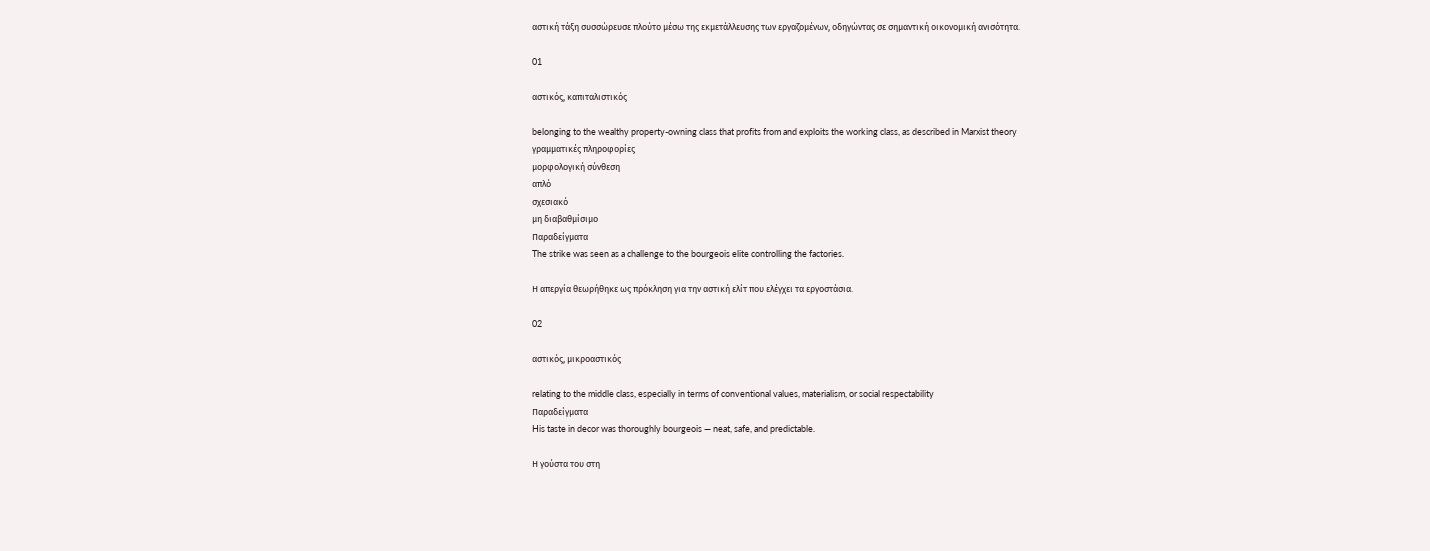αστική τάξη συσσώρευσε πλούτο μέσω της εκμετάλλευσης των εργαζομένων, οδηγώντας σε σημαντική οικονομική ανισότητα.

01

αστικός, καπιταλιστικός

belonging to the wealthy property-owning class that profits from and exploits the working class, as described in Marxist theory
γραμματικές πληροφορίες
μορφολογική σύνθεση
απλό
σχεσιακό
μη διαβαθμίσιμο
Παραδείγματα
The strike was seen as a challenge to the bourgeois elite controlling the factories.

Η απεργία θεωρήθηκε ως πρόκληση για την αστική ελίτ που ελέγχει τα εργοστάσια.

02

αστικός, μικροαστικός

relating to the middle class, especially in terms of conventional values, materialism, or social respectability
Παραδείγματα
His taste in decor was thoroughly bourgeois — neat, safe, and predictable.

Η γούστα του στη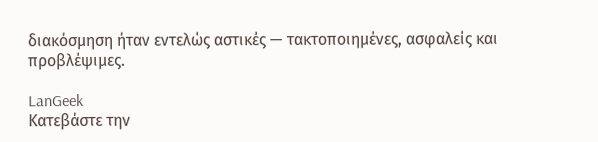διακόσμηση ήταν εντελώς αστικές — τακτοποιημένες, ασφαλείς και προβλέψιμες.

LanGeek
Κατεβάστε την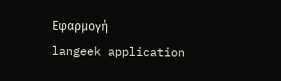Εφαρμογή
langeek application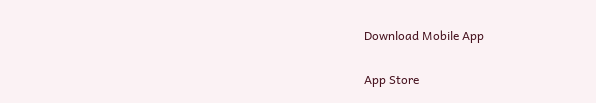Download Mobile App

App Store